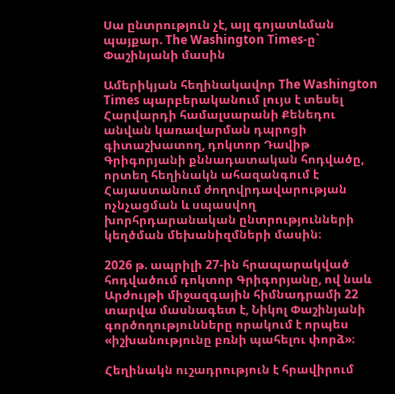Սա ընտրություն չէ, այլ գոյատևման պայքար. The Washington Times-ը` Փաշինյանի մասին

Ամերիկյան հեղինակավոր The Washington Times պարբերականում լույս է տեսել Հարվարդի համալսարանի Քենեդու անվան կառավարման դպրոցի գիտաշխատող, դոկտոր Դավիթ Գրիգորյանի քննադատական հոդվածը, որտեղ հեղինակն ահազանգում է Հայաստանում ժողովրդավարության ոչնչացման և սպասվող խորհրդարանական ընտրությունների կեղծման մեխանիզմների մասին։

2026 թ. ապրիլի 27-ին հրապարակված հոդվածում դոկտոր Գրիգորյանը, ով նաև Արժույթի միջազգային հիմնադրամի 22 տարվա մասնագետ է, Նիկոլ Փաշինյանի գործողությունները որակում է որպես «իշխանությունը բռնի պահելու փորձ»։

Հեղինակն ուշադրություն է հրավիրում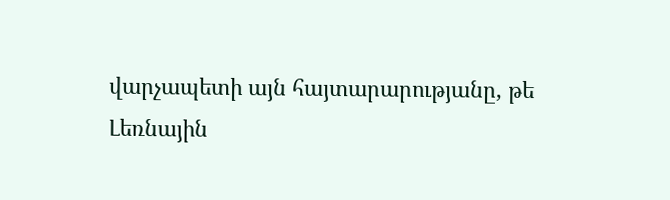վարչապետի այն հայտարարությանը, թե Լեռնային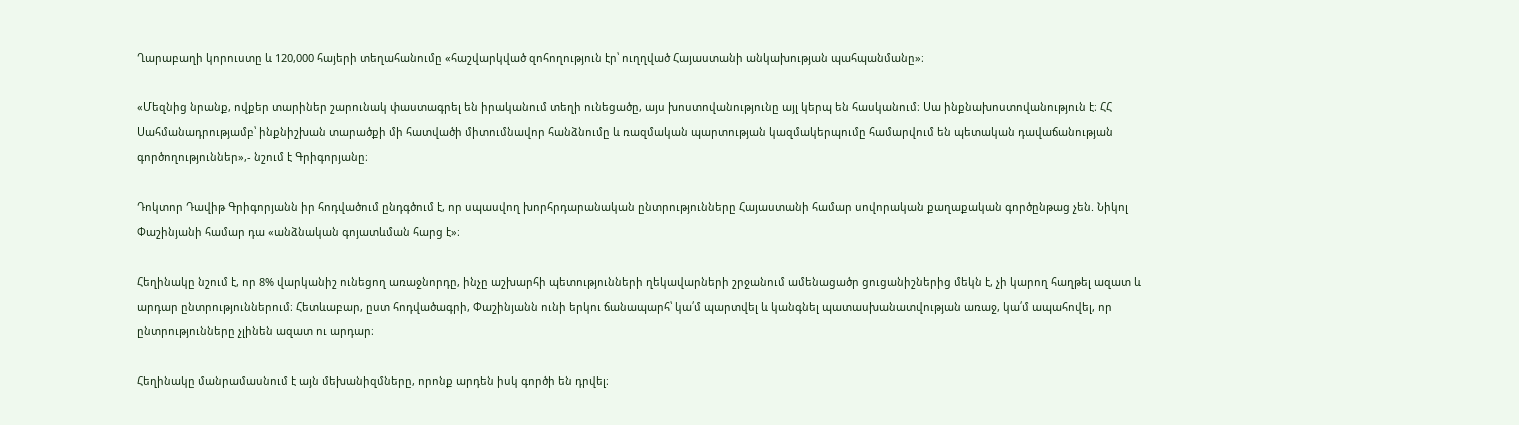Ղարաբաղի կորուստը և 120,000 հայերի տեղահանումը «հաշվարկված զոհողություն էր՝ ուղղված Հայաստանի անկախության պահպանմանը»։

«Մեզնից նրանք, ովքեր տարիներ շարունակ փաստագրել են իրականում տեղի ունեցածը, այս խոստովանությունը այլ կերպ են հասկանում։ Սա ինքնախոստովանություն է։ ՀՀ Սահմանադրությամբ՝ ինքնիշխան տարածքի մի հատվածի միտումնավոր հանձնումը և ռազմական պարտության կազմակերպումը համարվում են պետական դավաճանության գործողություններ»,- նշում է Գրիգորյանը։

Դոկտոր Դավիթ Գրիգորյանն իր հոդվածում ընդգծում է, որ սպասվող խորհրդարանական ընտրությունները Հայաստանի համար սովորական քաղաքական գործընթաց չեն. Նիկոլ Փաշինյանի համար դա «անձնական գոյատևման հարց է»։

Հեղինակը նշում է, որ 8% վարկանիշ ունեցող առաջնորդը, ինչը աշխարհի պետությունների ղեկավարների շրջանում ամենացածր ցուցանիշներից մեկն է, չի կարող հաղթել ազատ և արդար ընտրություններում։ Հետևաբար, ըստ հոդվածագրի, Փաշինյանն ունի երկու ճանապարհ՝ կա՛մ պարտվել և կանգնել պատասխանատվության առաջ, կա՛մ ապահովել, որ ընտրությունները չլինեն ազատ ու արդար։

Հեղինակը մանրամասնում է այն մեխանիզմները, որոնք արդեն իսկ գործի են դրվել։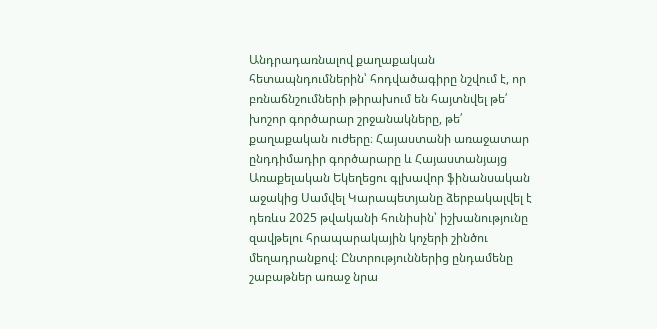Անդրադառնալով քաղաքական հետապնդումներին՝ հոդվածագիրը նշվում է, որ բռնաճնշումների թիրախում են հայտնվել թե՛ խոշոր գործարար շրջանակները, թե՛ քաղաքական ուժերը։ Հայաստանի առաջատար ընդդիմադիր գործարարը և Հայաստանյայց Առաքելական Եկեղեցու գլխավոր ֆինանսական աջակից Սամվել Կարապետյանը ձերբակալվել է դեռևս 2025 թվականի հունիսին՝ իշխանությունը զավթելու հրապարակային կոչերի շինծու մեղադրանքով։ Ընտրություններից ընդամենը շաբաթներ առաջ նրա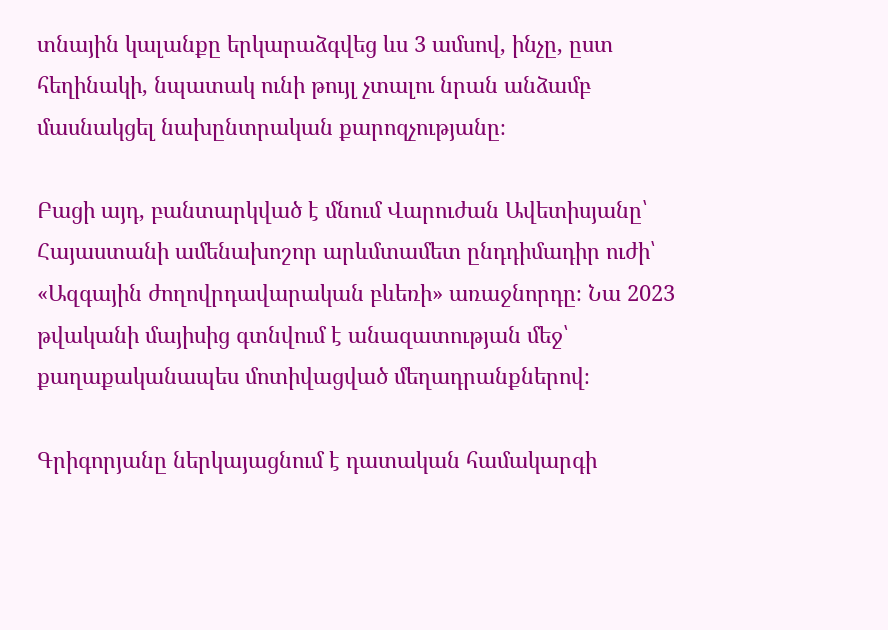տնային կալանքը երկարաձգվեց ևս 3 ամսով, ինչը, ըստ հեղինակի, նպատակ ունի թույլ չտալու նրան անձամբ մասնակցել նախընտրական քարոզչությանը։

Բացի այդ, բանտարկված է մնում Վարուժան Ավետիսյանը՝ Հայաստանի ամենախոշոր արևմտամետ ընդդիմադիր ուժի՝ «Ազգային ժողովրդավարական բևեռի» առաջնորդը։ Նա 2023 թվականի մայիսից գտնվում է անազատության մեջ՝ քաղաքականապես մոտիվացված մեղադրանքներով։

Գրիգորյանը ներկայացնում է դատական համակարգի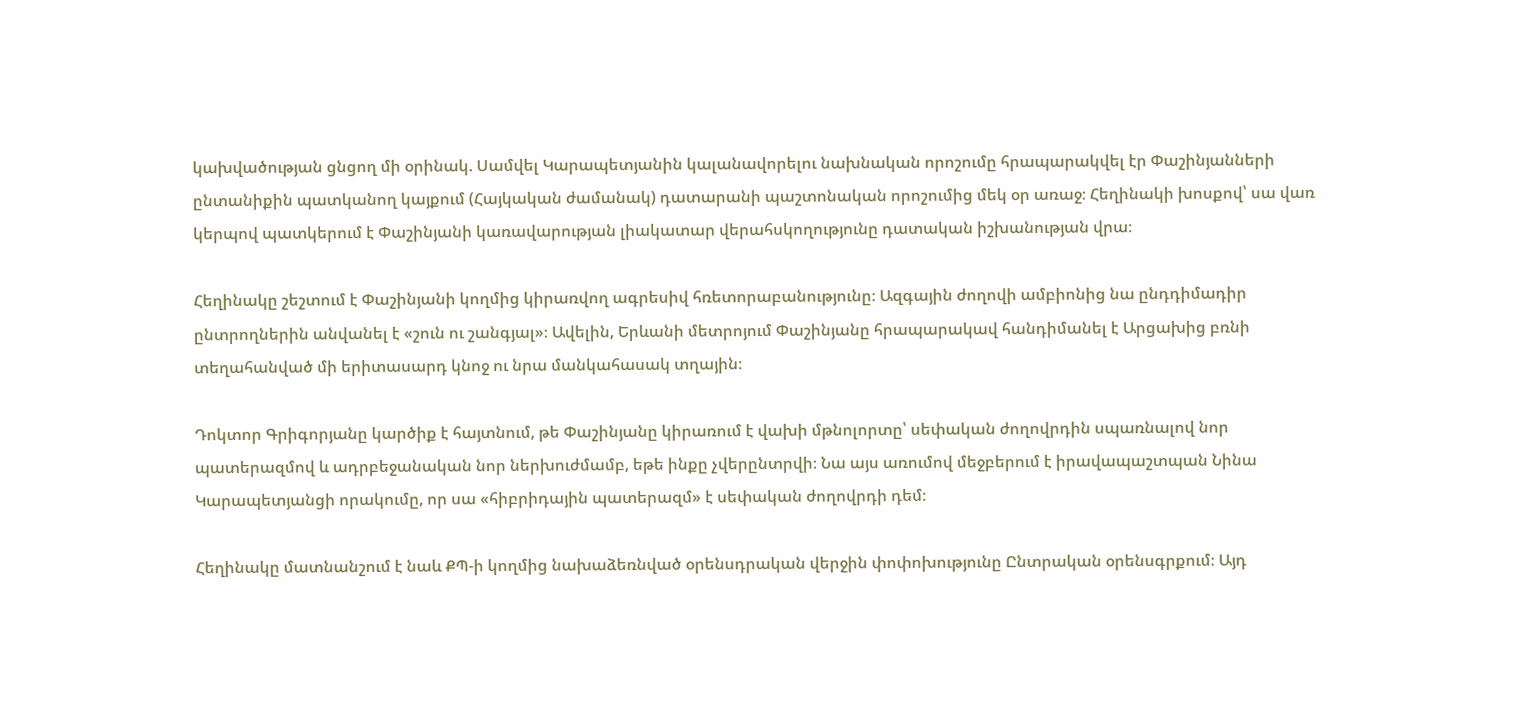կախվածության ցնցող մի օրինակ. Սամվել Կարապետյանին կալանավորելու նախնական որոշումը հրապարակվել էր Փաշինյանների ընտանիքին պատկանող կայքում (Հայկական ժամանակ) դատարանի պաշտոնական որոշումից մեկ օր առաջ։ Հեղինակի խոսքով՝ սա վառ կերպով պատկերում է Փաշինյանի կառավարության լիակատար վերահսկողությունը դատական իշխանության վրա։

Հեղինակը շեշտում է Փաշինյանի կողմից կիրառվող ագրեսիվ հռետորաբանությունը։ Ազգային ժողովի ամբիոնից նա ընդդիմադիր ընտրողներին անվանել է «շուն ու շանգյալ»։ Ավելին, Երևանի մետրոյում Փաշինյանը հրապարակավ հանդիմանել է Արցախից բռնի տեղահանված մի երիտասարդ կնոջ ու նրա մանկահասակ տղային։

Դոկտոր Գրիգորյանը կարծիք է հայտնում, թե Փաշինյանը կիրառում է վախի մթնոլորտը՝ սեփական ժողովրդին սպառնալով նոր պատերազմով և ադրբեջանական նոր ներխուժմամբ, եթե ինքը չվերընտրվի։ Նա այս առումով մեջբերում է իրավապաշտպան Նինա Կարապետյանցի որակումը, որ սա «հիբրիդային պատերազմ» է սեփական ժողովրդի դեմ։

Հեղինակը մատնանշում է նաև ՔՊ-ի կողմից նախաձեռնված օրենսդրական վերջին փոփոխությունը Ընտրական օրենսգրքում։ Այդ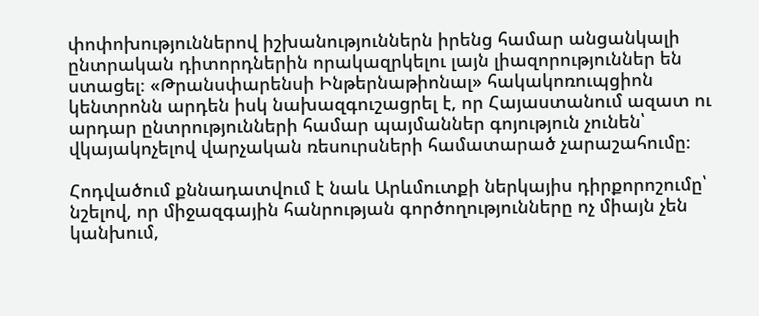փոփոխություններով իշխանություններն իրենց համար անցանկալի ընտրական դիտորդներին որակազրկելու լայն լիազորություններ են ստացել։ «Թրանսփարենսի Ինթերնաթիոնալ» հակակոռուպցիոն կենտրոնն արդեն իսկ նախազգուշացրել է, որ Հայաստանում ազատ ու արդար ընտրությունների համար պայմաններ գոյություն չունեն՝ վկայակոչելով վարչական ռեսուրսների համատարած չարաշահումը։

Հոդվածում քննադատվում է նաև Արևմուտքի ներկայիս դիրքորոշումը՝ նշելով, որ միջազգային հանրության գործողությունները ոչ միայն չեն կանխում,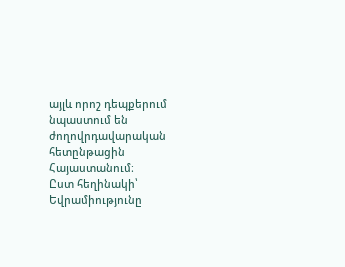այլև որոշ դեպքերում նպաստում են ժողովրդավարական հետընթացին Հայաստանում։
Ըստ հեղինակի՝ Եվրամիությունը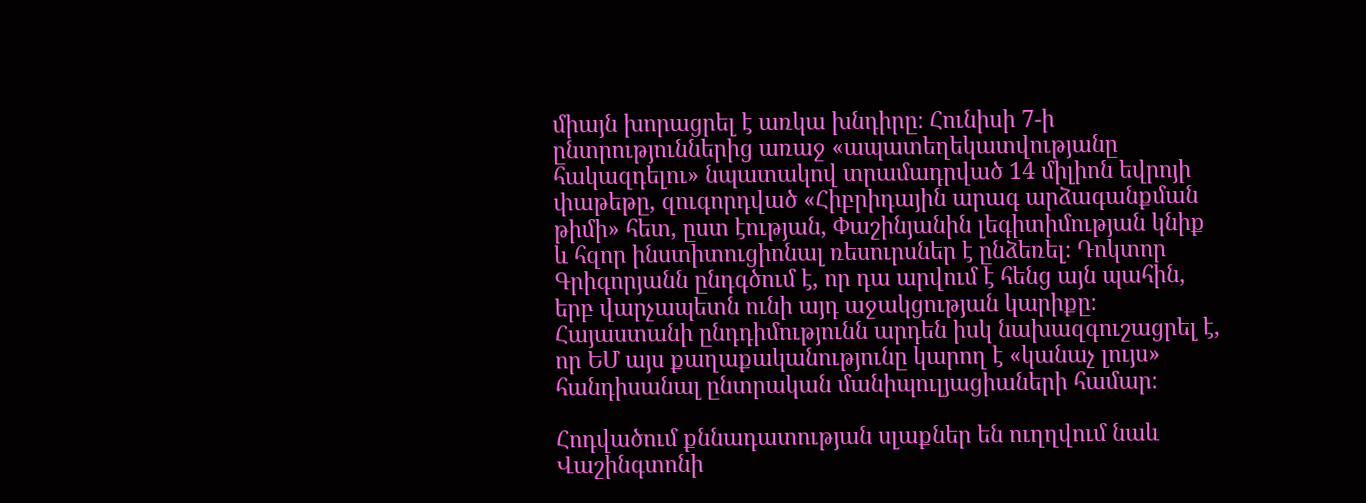միայն խորացրել է առկա խնդիրը։ Հունիսի 7-ի ընտրություններից առաջ «ապատեղեկատվությանը հակազդելու» նպատակով տրամադրված 14 միլիոն եվրոյի փաթեթը, զուգորդված «Հիբրիդային արագ արձագանքման թիմի» հետ, ըստ էության, Փաշինյանին լեգիտիմության կնիք և հզոր ինստիտուցիոնալ ռեսուրսներ է ընձեռել։ Դոկտոր Գրիգորյանն ընդգծում է, որ դա արվում է հենց այն պահին, երբ վարչապետն ունի այդ աջակցության կարիքը։ Հայաստանի ընդդիմությունն արդեն իսկ նախազգուշացրել է, որ ԵՄ այս քաղաքականությունը կարող է «կանաչ լույս» հանդիսանալ ընտրական մանիպուլյացիաների համար։

Հոդվածում քննադատության սլաքներ են ուղղվում նաև Վաշինգտոնի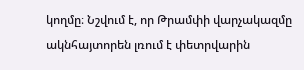կողմը։ Նշվում է, որ Թրամփի վարչակազմը ակնհայտորեն լռում է փետրվարին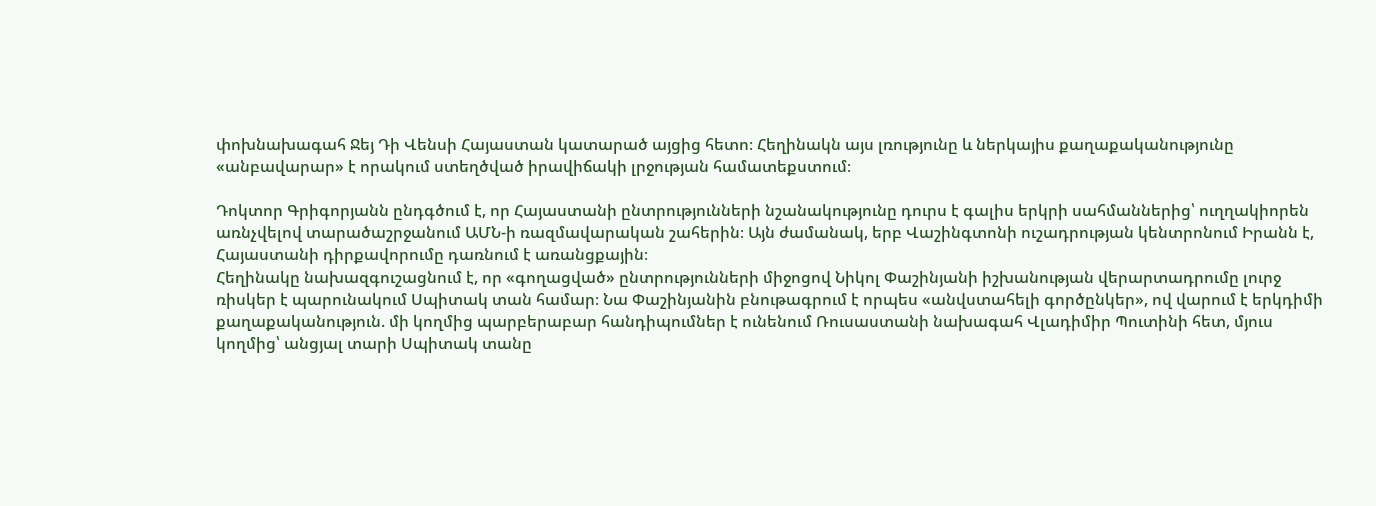փոխնախագահ Ջեյ Դի Վենսի Հայաստան կատարած այցից հետո։ Հեղինակն այս լռությունը և ներկայիս քաղաքականությունը «անբավարար» է որակում ստեղծված իրավիճակի լրջության համատեքստում։

Դոկտոր Գրիգորյանն ընդգծում է, որ Հայաստանի ընտրությունների նշանակությունը դուրս է գալիս երկրի սահմաններից՝ ուղղակիորեն առնչվելով տարածաշրջանում ԱՄՆ-ի ռազմավարական շահերին։ Այն ժամանակ, երբ Վաշինգտոնի ուշադրության կենտրոնում Իրանն է, Հայաստանի դիրքավորումը դառնում է առանցքային։
Հեղինակը նախազգուշացնում է, որ «գողացված» ընտրությունների միջոցով Նիկոլ Փաշինյանի իշխանության վերարտադրումը լուրջ ռիսկեր է պարունակում Սպիտակ տան համար։ Նա Փաշինյանին բնութագրում է որպես «անվստահելի գործընկեր», ով վարում է երկդիմի քաղաքականություն. մի կողմից պարբերաբար հանդիպումներ է ունենում Ռուսաստանի նախագահ Վլադիմիր Պուտինի հետ, մյուս կողմից՝ անցյալ տարի Սպիտակ տանը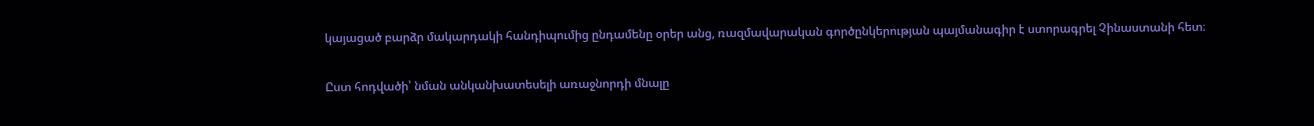կայացած բարձր մակարդակի հանդիպումից ընդամենը օրեր անց, ռազմավարական գործընկերության պայմանագիր է ստորագրել Չինաստանի հետ։

Ըստ հոդվածի՝ նման անկանխատեսելի առաջնորդի մնալը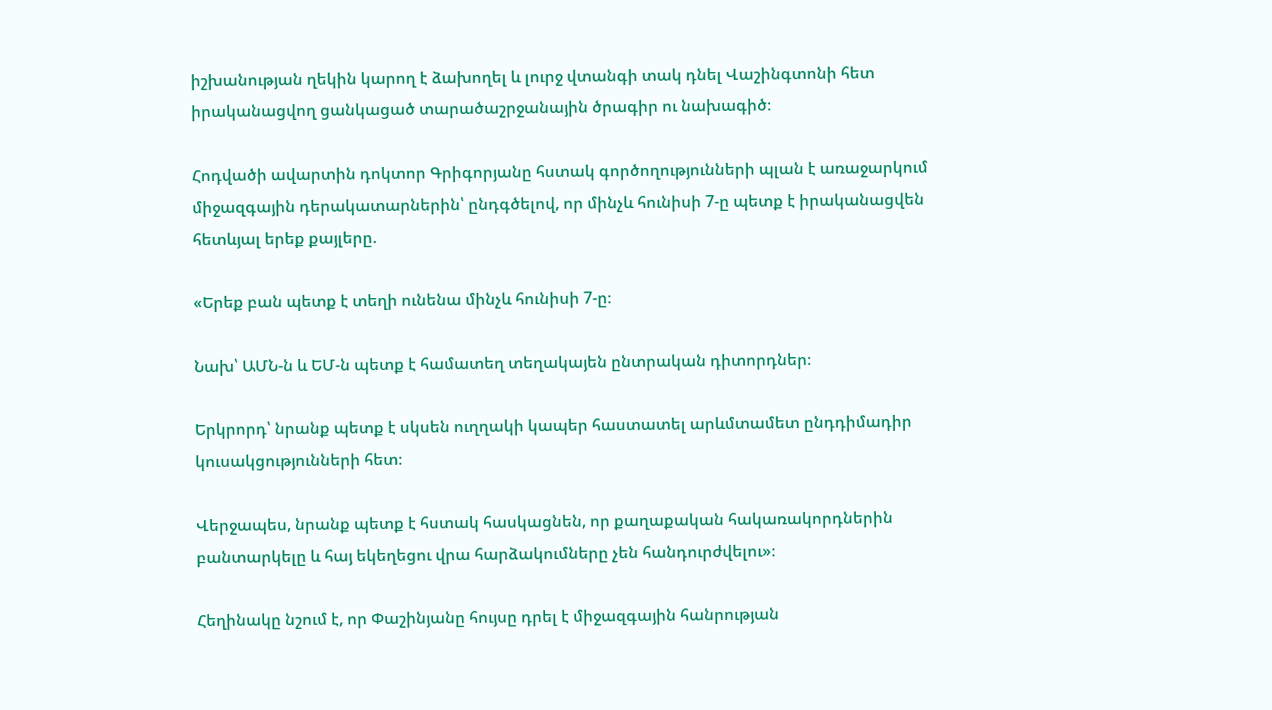իշխանության ղեկին կարող է ձախողել և լուրջ վտանգի տակ դնել Վաշինգտոնի հետ իրականացվող ցանկացած տարածաշրջանային ծրագիր ու նախագիծ։

Հոդվածի ավարտին դոկտոր Գրիգորյանը հստակ գործողությունների պլան է առաջարկում միջազգային դերակատարներին՝ ընդգծելով, որ մինչև հունիսի 7-ը պետք է իրականացվեն հետևյալ երեք քայլերը.

«Երեք բան պետք է տեղի ունենա մինչև հունիսի 7-ը։

Նախ՝ ԱՄՆ-ն և ԵՄ-ն պետք է համատեղ տեղակայեն ընտրական դիտորդներ։

Երկրորդ՝ նրանք պետք է սկսեն ուղղակի կապեր հաստատել արևմտամետ ընդդիմադիր կուսակցությունների հետ։

Վերջապես, նրանք պետք է հստակ հասկացնեն, որ քաղաքական հակառակորդներին բանտարկելը և հայ եկեղեցու վրա հարձակումները չեն հանդուրժվելու»։

Հեղինակը նշում է, որ Փաշինյանը հույսը դրել է միջազգային հանրության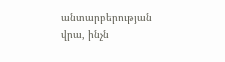անտարբերության վրա, ինչն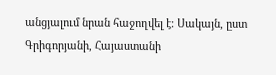անցյալում նրան հաջողվել է։ Սակայն, ըստ Գրիգորյանի, Հայաստանի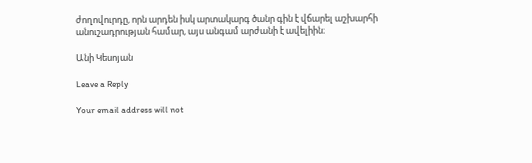ժողովուրդը, որն արդեն իսկ արտակարգ ծանր գին է վճարել աշխարհի անուշադրության համար, այս անգամ արժանի է ավելիին։

Անի Կեսոյան

Leave a Reply

Your email address will not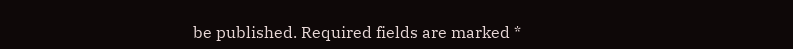be published. Required fields are marked *